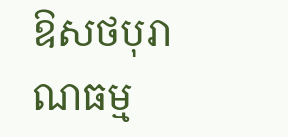ឱសថបុរាណធម្ម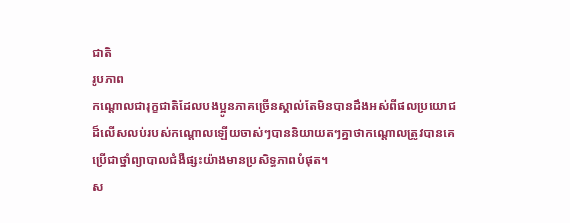ជាតិ
រូបភាព
កណ្តោលជារុក្ខជាតិដែលបងប្អូនភាគច្រើនស្គាល់តែមិនបានដឹងអស់ពីផលប្រយោជដ៏លើសលប់របស់កណ្តោលឡើយចាស់ៗបាននិយាយតៗគ្នាថាកណ្តោលត្រូវបានគេប្រើជាថ្នាំព្យាបាលជំងឺផ្សះយ៉ាងមានប្រសិទ្ធភាពបំផុត។
ស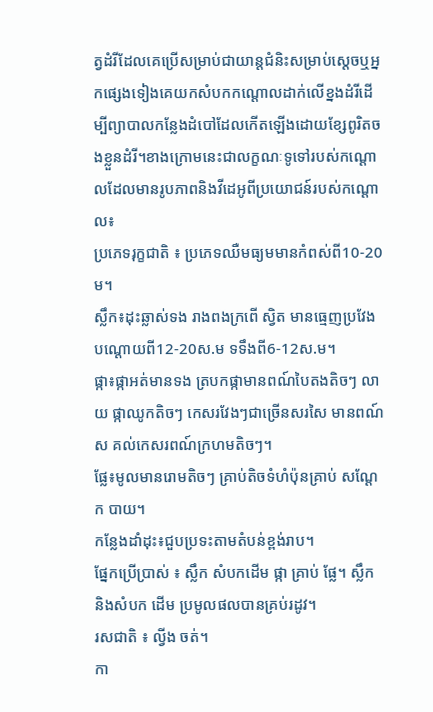ត្វដំរីដែលគេប្រើសម្រាប់ជាយាន្តជំនិះសម្រាប់ស្តេចឬអ្នកផ្សេងទៀងគេយកសំបកកណ្តោលដាក់លើខ្នងដំរីដើម្បីព្យាបាលកន្លែងដំបៅដែលកើតឡើងដោយខ្សែពូរិតចងខ្លួនដំរី។ខាងក្រោមនេះជាលក្ខណៈទូទៅរបស់កណ្តោលដែលមានរូបភាពនិងវីដេអូពីប្រយោជន៍របស់កណ្តោល៖
ប្រភេទរុក្ខជាតិ ៖ ប្រភេទឈឺមធ្យមមានកំពស់ពី10-20ម។
ស្លឹក៖ដុះឆ្លាស់ទង រាងពងក្រពើ ស្វិត មានធ្មេញប្រវែង បណ្ដោយពី12-20ស.ម ទទឹងពី6-12ស.ម។
ផ្កា៖ផ្កាអត់មានទង ត្របកផ្កាមានពណ៍បៃតងតិចៗ លាយ ផ្កាឈូកតិចៗ កេសរវែងៗជាច្រើនសរសៃ មានពណ៍ស គល់កេសរពណ៍ក្រហមតិចៗ។
ផ្លែ៖មូលមានរោមតិចៗ គ្រាប់តិចទំហំប៉ុនគ្រាប់ សណ្ដែក បាយ។
កន្លែងដាំដុះ៖ជួបប្រទះតាមតំបន់ខ្ពង់រាប។
ផ្នែកប្រើប្រាស់ ៖ ស្លឹក សំបកដើម ផ្កា គ្រាប់ ផ្លែ។ ស្លឹក និងសំបក ដើម ប្រមូលផលបានគ្រប់រដូវ។
រសជាតិ ៖ ល្វីង ចត់។
កា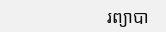រព្យាបា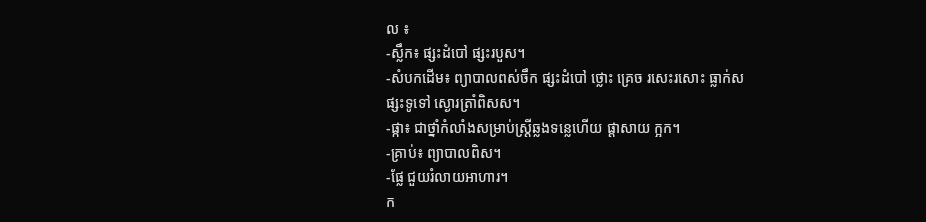ល ៖
-ស្លឹក៖ ផ្សះដំបៅ ផ្សះរបួស។
-សំបកដើម៖ ព្យាបាលពស់ចឹក ផ្សះដំបៅ ថ្លោះ គ្រេច រសេះរសោះ ធ្លាក់ស ផ្សះទូទៅ ស្ងោរត្រាំពិសស។
-ផ្កា៖ ជាថ្នាំកំលាំងសម្រាប់ស្ត្រីឆ្លងទន្លេហើយ ផ្ដាសាយ ក្អក។
-គ្រាប់៖ ព្យាបាលពិស។
-ផ្លែ ជួយរំលាយអាហារ។
ក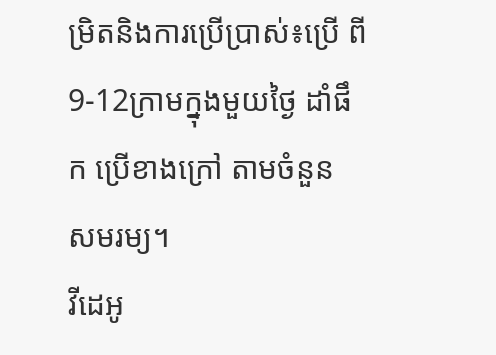ម្រិតនិងការប្រើប្រាស់៖ប្រើ ពី 9-12ក្រាមក្នុងមួយថ្ងៃ ដាំផឹក ប្រើខាងក្រៅ តាមចំនួន សមរម្យ។
វីដេអូ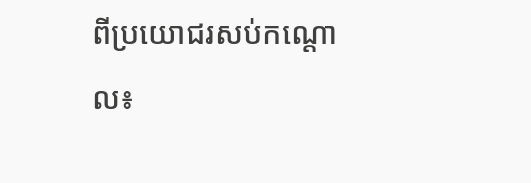ពីប្រយោជរសប់កណ្តោល៖